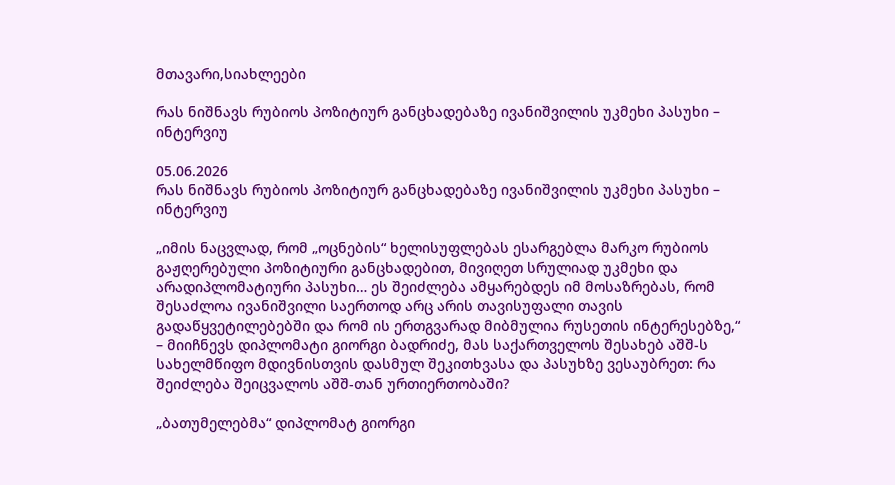მთავარი,სიახლეები

რას ნიშნავს რუბიოს პოზიტიურ განცხადებაზე ივანიშვილის უკმეხი პასუხი – ინტერვიუ

05.06.2026
რას ნიშნავს რუბიოს პოზიტიურ განცხადებაზე ივანიშვილის უკმეხი პასუხი – ინტერვიუ

„იმის ნაცვლად, რომ „ოცნების“ ხელისუფლებას ესარგებლა მარკო რუბიოს გაჟღერებული პოზიტიური განცხადებით, მივიღეთ სრულიად უკმეხი და არადიპლომატიური პასუხი… ეს შეიძლება ამყარებდეს იმ მოსაზრებას, რომ შესაძლოა ივანიშვილი საერთოდ არც არის თავისუფალი თავის გადაწყვეტილებებში და რომ ის ერთგვარად მიბმულია რუსეთის ინტერესებზე,“ – მიიჩნევს დიპლომატი გიორგი ბადრიძე, მას საქართველოს შესახებ აშშ-ს სახელმწიფო მდივნისთვის დასმულ შეკითხვასა და პასუხზე ვესაუბრეთ: რა შეიძლება შეიცვალოს აშშ-თან ურთიერთობაში?

„ბათუმელებმა“ დიპლომატ გიორგი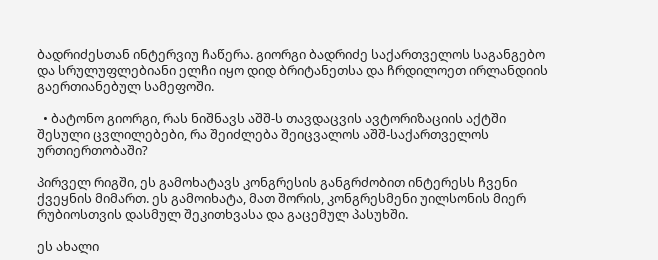ბადრიძესთან ინტერვიუ ჩაწერა. გიორგი ბადრიძე საქართველოს საგანგებო და სრულუფლებიანი ელჩი იყო დიდ ბრიტანეთსა და ჩრდილოეთ ირლანდიის გაერთიანებულ სამეფოში.

  • ბატონო გიორგი, რას ნიშნავს აშშ-ს თავდაცვის ავტორიზაციის აქტში შესული ცვლილებები, რა შეიძლება შეიცვალოს აშშ-საქართველოს ურთიერთობაში?

პირველ რიგში, ეს გამოხატავს კონგრესის განგრძობით ინტერესს ჩვენი ქვეყნის მიმართ. ეს გამოიხატა, მათ შორის, კონგრესმენი უილსონის მიერ რუბიოსთვის დასმულ შეკითხვასა და გაცემულ პასუხში.

ეს ახალი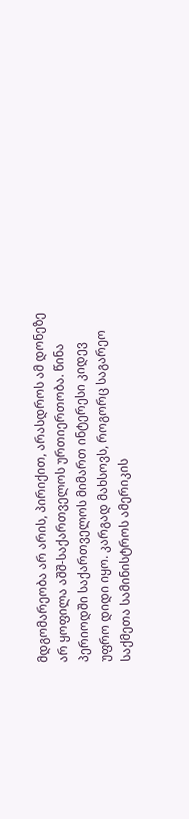მდგომარეობა არ არის, პირიქით, არასდროს ამ დონეზე არ ყოფილა აშშ-საქართველოს ურთიერთობა. წინა პერიოდში საქართველოს მიმართ ინტერესი კიდევ უფრო დიდი იყო. კარგად მახსოვს, როგორც საგარეო საქმეთა სამინისტროს ამერიკის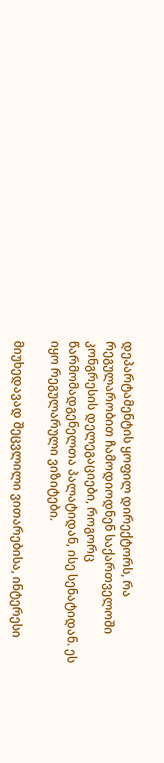დეპარტამენტის ყოფილ დირექტორს, რა რეგულარობით ჩამოდიოდნენ საქართველოში კონგრესის დელეგაციები, როგორც წარმომადგენელთა პალატიდან, ისე სენატიდან. ეს იყო რეგულარული ვიზიტები.

მიუხედავად შეცვლილი ვითარებისა, ინტერესი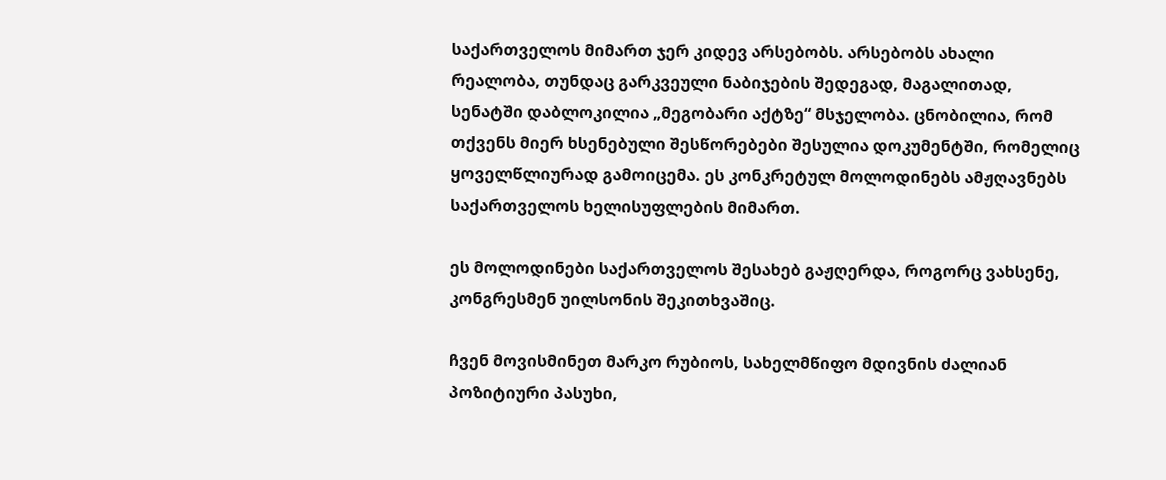საქართველოს მიმართ ჯერ კიდევ არსებობს. არსებობს ახალი რეალობა, თუნდაც გარკვეული ნაბიჯების შედეგად, მაგალითად, სენატში დაბლოკილია „მეგობარი აქტზე“ მსჯელობა. ცნობილია, რომ თქვენს მიერ ხსენებული შესწორებები შესულია დოკუმენტში, რომელიც ყოველწლიურად გამოიცემა. ეს კონკრეტულ მოლოდინებს ამჟღავნებს საქართველოს ხელისუფლების მიმართ.

ეს მოლოდინები საქართველოს შესახებ გაჟღერდა, როგორც ვახსენე, კონგრესმენ უილსონის შეკითხვაშიც.

ჩვენ მოვისმინეთ მარკო რუბიოს, სახელმწიფო მდივნის ძალიან პოზიტიური პასუხი,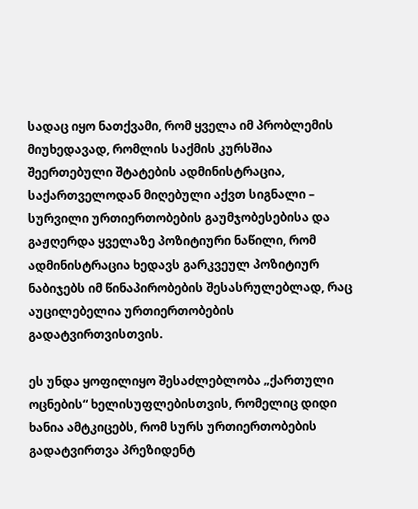სადაც იყო ნათქვამი, რომ ყველა იმ პრობლემის მიუხედავად, რომლის საქმის კურსშია შეერთებული შტატების ადმინისტრაცია, საქართველოდან მიღებული აქვთ სიგნალი – სურვილი ურთიერთობების გაუმჯობესებისა და გაჟღერდა ყველაზე პოზიტიური ნაწილი, რომ ადმინისტრაცია ხედავს გარკვეულ პოზიტიურ ნაბიჯებს იმ წინაპირობების შესასრულებლად, რაც აუცილებელია ურთიერთობების გადატვირთვისთვის.

ეს უნდა ყოფილიყო შესაძლებლობა „ქართული ოცნების“ ხელისუფლებისთვის, რომელიც დიდი ხანია ამტკიცებს, რომ სურს ურთიერთობების გადატვირთვა პრეზიდენტ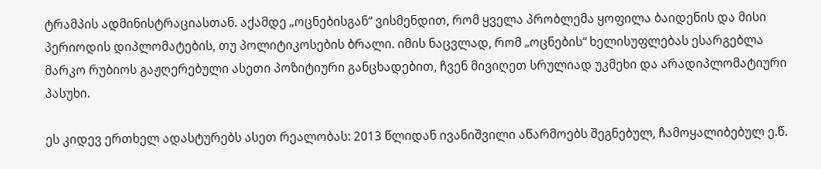ტრამპის ადმინისტრაციასთან. აქამდე „ოცნებისგან“ ვისმენდით, რომ ყველა პრობლემა ყოფილა ბაიდენის და მისი პერიოდის დიპლომატების, თუ პოლიტიკოსების ბრალი. იმის ნაცვლად, რომ „ოცნების“ ხელისუფლებას ესარგებლა მარკო რუბიოს გაჟღერებული ასეთი პოზიტიური განცხადებით, ჩვენ მივიღეთ სრულიად უკმეხი და არადიპლომატიური პასუხი.

ეს კიდევ ერთხელ ადასტურებს ასეთ რეალობას: 2013 წლიდან ივანიშვილი აწარმოებს შეგნებულ, ჩამოყალიბებულ ე.წ.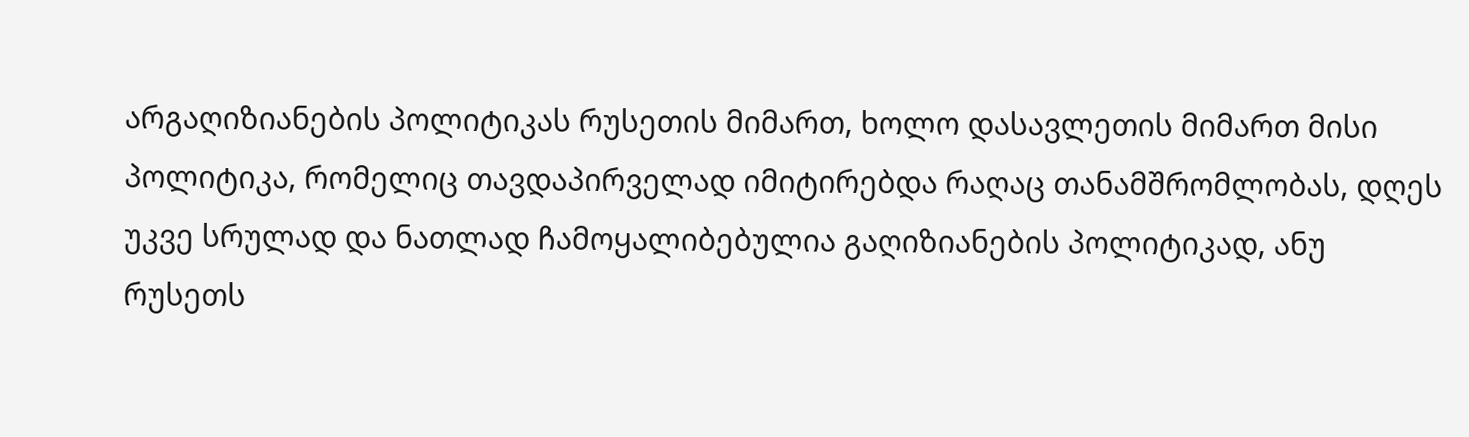არგაღიზიანების პოლიტიკას რუსეთის მიმართ, ხოლო დასავლეთის მიმართ მისი პოლიტიკა, რომელიც თავდაპირველად იმიტირებდა რაღაც თანამშრომლობას, დღეს უკვე სრულად და ნათლად ჩამოყალიბებულია გაღიზიანების პოლიტიკად, ანუ რუსეთს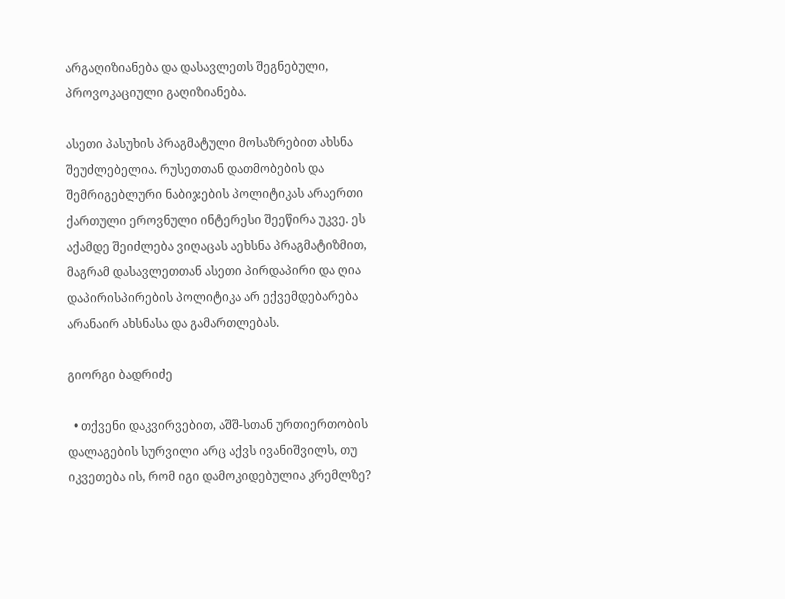არგაღიზიანება და დასავლეთს შეგნებული, პროვოკაციული გაღიზიანება.

ასეთი პასუხის პრაგმატული მოსაზრებით ახსნა შეუძლებელია. რუსეთთან დათმობების და შემრიგებლური ნაბიჯების პოლიტიკას არაერთი ქართული ეროვნული ინტერესი შეეწირა უკვე. ეს აქამდე შეიძლება ვიღაცას აეხსნა პრაგმატიზმით, მაგრამ დასავლეთთან ასეთი პირდაპირი და ღია დაპირისპირების პოლიტიკა არ ექვემდებარება არანაირ ახსნასა და გამართლებას.

გიორგი ბადრიძე

  • თქვენი დაკვირვებით, აშშ-სთან ურთიერთობის დალაგების სურვილი არც აქვს ივანიშვილს, თუ იკვეთება ის, რომ იგი დამოკიდებულია კრემლზე?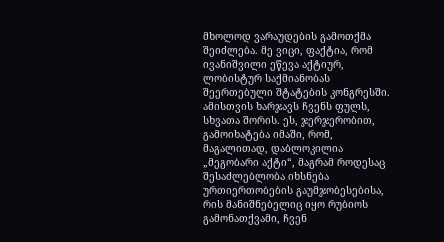მხოლოდ ვარაუდების გამოთქმა შეიძლება. მე ვიცი, ფაქტია, რომ ივანიშვილი ეწევა აქტიურ, ლობისტურ საქმიანობას შეერთებული შტატების კონგრესში. ამისთვის ხარჯავს ჩვენს ფულს, სხვათა შორის. ეს, ჯერჯერობით, გამოიხატება იმაში, რომ, მაგალითად, დაბლოკილია „მეგობარი აქტი“, მაგრამ როდესაც შესაძლებლობა იხსნება ურთიერთობების გაუმჯობესებისა, რის მანიშნებელიც იყო რუბიოს გამონათქვამი, ჩვენ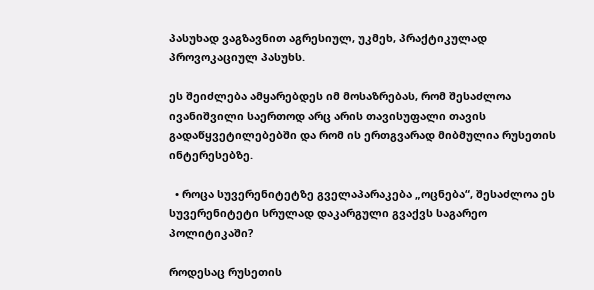პასუხად ვაგზავნით აგრესიულ, უკმეხ, პრაქტიკულად პროვოკაციულ პასუხს.

ეს შეიძლება ამყარებდეს იმ მოსაზრებას, რომ შესაძლოა ივანიშვილი საერთოდ არც არის თავისუფალი თავის გადაწყვეტილებებში და რომ ის ერთგვარად მიბმულია რუსეთის ინტერესებზე.

  • როცა სუვერენიტეტზე გველაპარაკება „ოცნება“, შესაძლოა ეს სუვერენიტეტი სრულად დაკარგული გვაქვს საგარეო პოლიტიკაში?

როდესაც რუსეთის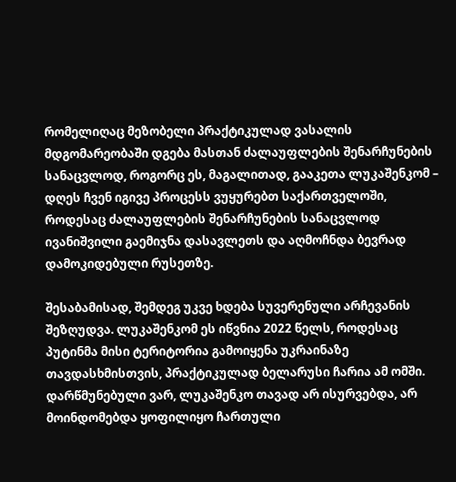რომელიღაც მეზობელი პრაქტიკულად ვასალის მდგომარეობაში დგება მასთან ძალაუფლების შენარჩუნების სანაცვლოდ, როგორც ეს, მაგალითად, გააკეთა ლუკაშენკომ – დღეს ჩვენ იგივე პროცესს ვუყურებთ საქართველოში, როდესაც ძალაუფლების შენარჩუნების სანაცვლოდ ივანიშვილი გაემიჯნა დასავლეთს და აღმოჩნდა ბევრად დამოკიდებული რუსეთზე.

შესაბამისად, შემდეგ უკვე ხდება სუვერენული არჩევანის შეზღუდვა. ლუკაშენკომ ეს იწვნია 2022 წელს, როდესაც პუტინმა მისი ტერიტორია გამოიყენა უკრაინაზე თავდასხმისთვის, პრაქტიკულად ბელარუსი ჩარია ამ ომში. დარწმუნებული ვარ, ლუკაშენკო თავად არ ისურვებდა, არ მოინდომებდა ყოფილიყო ჩართული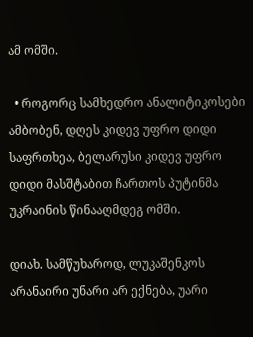ამ ომში.

  • როგორც სამხედრო ანალიტიკოსები ამბობენ, დღეს კიდევ უფრო დიდი საფრთხეა, ბელარუსი კიდევ უფრო დიდი მასშტაბით ჩართოს პუტინმა უკრაინის წინააღმდეგ ომში.

დიახ. სამწუხაროდ, ლუკაშენკოს არანაირი უნარი არ ექნება, უარი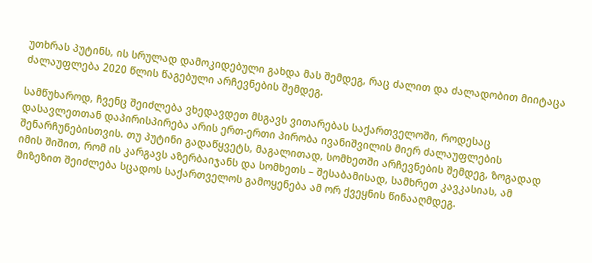უთხრას პუტინს, ის სრულად დამოკიდებული გახდა მას შემდეგ, რაც ძალით და ძალადობით მიიტაცა ძალაუფლება 2020 წლის წაგებული არჩევნების შემდეგ.

სამწუხაროდ, ჩვენც შეიძლება ვხედავდეთ მსგავს ვითარებას საქართველოში, როდესაც დასავლეთთან დაპირისპირება არის ერთ-ერთი პირობა ივანიშვილის მიერ ძალაუფლების შენარჩუნებისთვის. თუ პუტინი გადაწყვეტს, მაგალითად, სომხეთში არჩევნების შემდეგ, ზოგადად იმის შიშით, რომ ის კარგავს აზერბაიჯანს და სომხეთს – შესაბამისად, სამხრეთ კავკასიას, ამ მიზეზით შეიძლება სცადოს საქართველოს გამოყენება ამ ორ ქვეყნის წინააღმდეგ.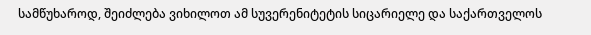სამწუხაროდ, შეიძლება ვიხილოთ ამ სუვერენიტეტის სიცარიელე და საქართველოს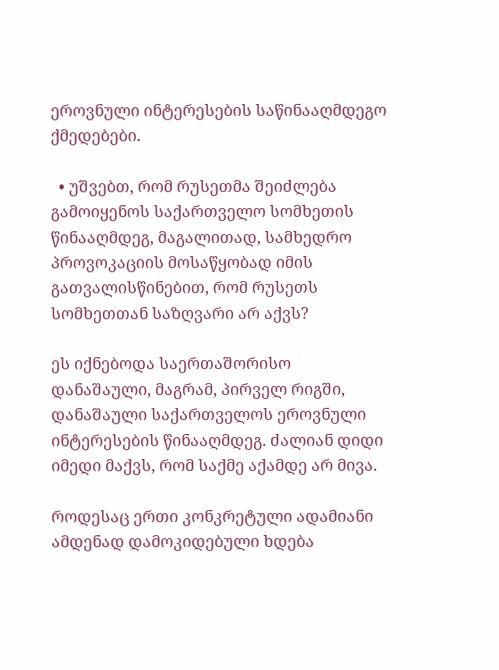ეროვნული ინტერესების საწინააღმდეგო ქმედებები.

  • უშვებთ, რომ რუსეთმა შეიძლება გამოიყენოს საქართველო სომხეთის წინააღმდეგ, მაგალითად, სამხედრო პროვოკაციის მოსაწყობად იმის გათვალისწინებით, რომ რუსეთს სომხეთთან საზღვარი არ აქვს?

ეს იქნებოდა საერთაშორისო დანაშაული, მაგრამ, პირველ რიგში, დანაშაული საქართველოს ეროვნული ინტერესების წინააღმდეგ. ძალიან დიდი იმედი მაქვს, რომ საქმე აქამდე არ მივა.

როდესაც ერთი კონკრეტული ადამიანი ამდენად დამოკიდებული ხდება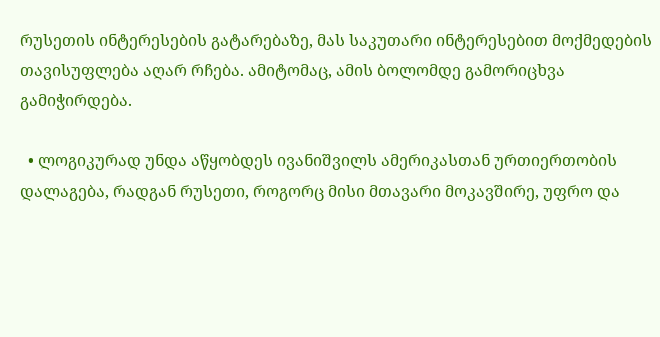რუსეთის ინტერესების გატარებაზე, მას საკუთარი ინტერესებით მოქმედების თავისუფლება აღარ რჩება. ამიტომაც, ამის ბოლომდე გამორიცხვა გამიჭირდება.

  • ლოგიკურად უნდა აწყობდეს ივანიშვილს ამერიკასთან ურთიერთობის დალაგება, რადგან რუსეთი, როგორც მისი მთავარი მოკავშირე, უფრო და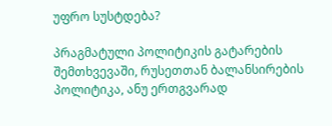უფრო სუსტდება?

პრაგმატული პოლიტიკის გატარების შემთხვევაში, რუსეთთან ბალანსირების პოლიტიკა, ანუ ერთგვარად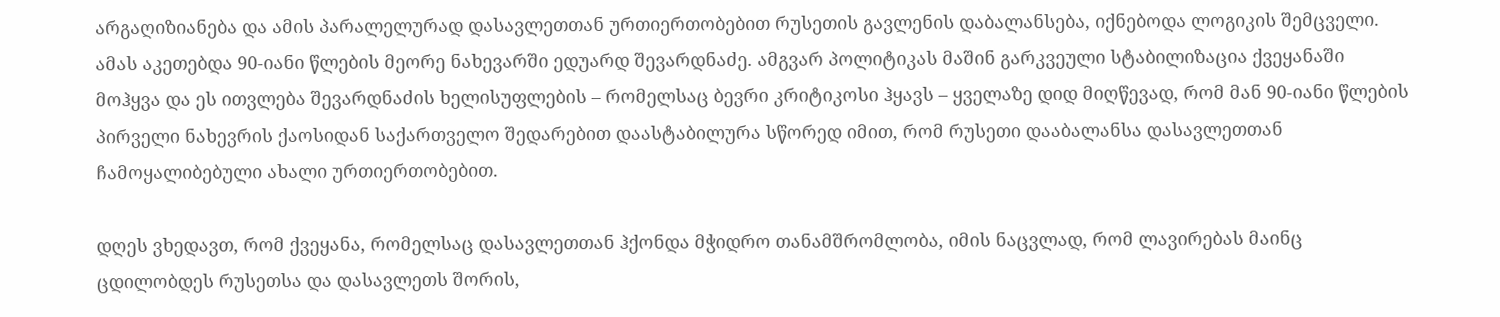არგაღიზიანება და ამის პარალელურად დასავლეთთან ურთიერთობებით რუსეთის გავლენის დაბალანსება, იქნებოდა ლოგიკის შემცველი. ამას აკეთებდა 90-იანი წლების მეორე ნახევარში ედუარდ შევარდნაძე. ამგვარ პოლიტიკას მაშინ გარკვეული სტაბილიზაცია ქვეყანაში მოჰყვა და ეს ითვლება შევარდნაძის ხელისუფლების – რომელსაც ბევრი კრიტიკოსი ჰყავს – ყველაზე დიდ მიღწევად, რომ მან 90-იანი წლების პირველი ნახევრის ქაოსიდან საქართველო შედარებით დაასტაბილურა სწორედ იმით, რომ რუსეთი დააბალანსა დასავლეთთან ჩამოყალიბებული ახალი ურთიერთობებით.

დღეს ვხედავთ, რომ ქვეყანა, რომელსაც დასავლეთთან ჰქონდა მჭიდრო თანამშრომლობა, იმის ნაცვლად, რომ ლავირებას მაინც ცდილობდეს რუსეთსა და დასავლეთს შორის,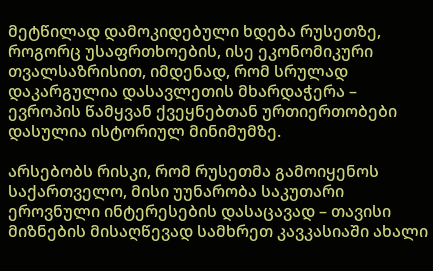მეტწილად დამოკიდებული ხდება რუსეთზე, როგორც უსაფრთხოების, ისე ეკონომიკური თვალსაზრისით, იმდენად, რომ სრულად დაკარგულია დასავლეთის მხარდაჭერა – ევროპის წამყვან ქვეყნებთან ურთიერთობები დასულია ისტორიულ მინიმუმზე.

არსებობს რისკი, რომ რუსეთმა გამოიყენოს საქართველო, მისი უუნარობა საკუთარი ეროვნული ინტერესების დასაცავად – თავისი მიზნების მისაღწევად სამხრეთ კავკასიაში ახალი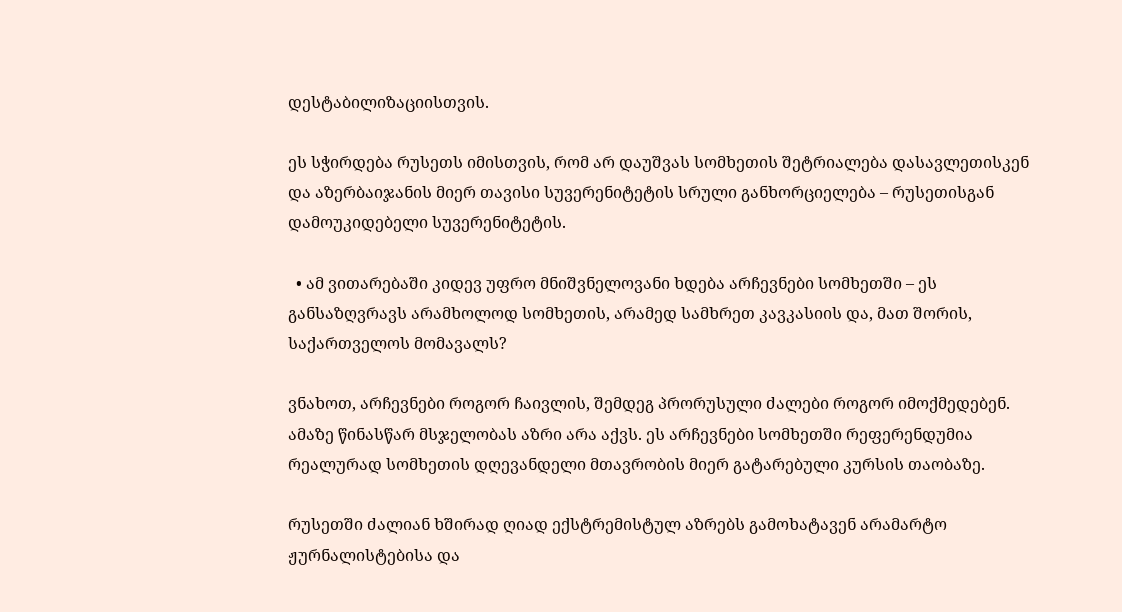დესტაბილიზაციისთვის.

ეს სჭირდება რუსეთს იმისთვის, რომ არ დაუშვას სომხეთის შეტრიალება დასავლეთისკენ და აზერბაიჯანის მიერ თავისი სუვერენიტეტის სრული განხორციელება – რუსეთისგან დამოუკიდებელი სუვერენიტეტის.

  • ამ ვითარებაში კიდევ უფრო მნიშვნელოვანი ხდება არჩევნები სომხეთში – ეს განსაზღვრავს არამხოლოდ სომხეთის, არამედ სამხრეთ კავკასიის და, მათ შორის, საქართველოს მომავალს?

ვნახოთ, არჩევნები როგორ ჩაივლის, შემდეგ პრორუსული ძალები როგორ იმოქმედებენ. ამაზე წინასწარ მსჯელობას აზრი არა აქვს. ეს არჩევნები სომხეთში რეფერენდუმია რეალურად სომხეთის დღევანდელი მთავრობის მიერ გატარებული კურსის თაობაზე.

რუსეთში ძალიან ხშირად ღიად ექსტრემისტულ აზრებს გამოხატავენ არამარტო ჟურნალისტებისა და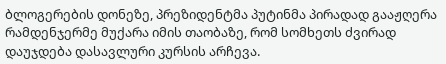ბლოგერების დონეზე, პრეზიდენტმა პუტინმა პირადად გააჟღერა რამდენჯერმე მუქარა იმის თაობაზე, რომ სომხეთს ძვირად დაუჯდება დასავლური კურსის არჩევა.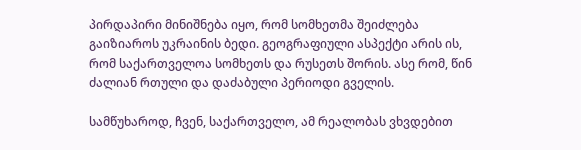პირდაპირი მინიშნება იყო, რომ სომხეთმა შეიძლება გაიზიაროს უკრაინის ბედი. გეოგრაფიული ასპექტი არის ის, რომ საქართველოა სომხეთს და რუსეთს შორის. ასე რომ, წინ ძალიან რთული და დაძაბული პერიოდი გველის.

სამწუხაროდ, ჩვენ, საქართველო, ამ რეალობას ვხვდებით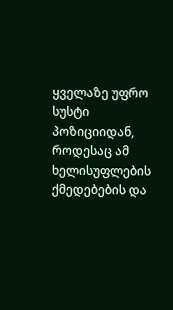ყველაზე უფრო სუსტი პოზიციიდან, როდესაც ამ ხელისუფლების ქმედებების და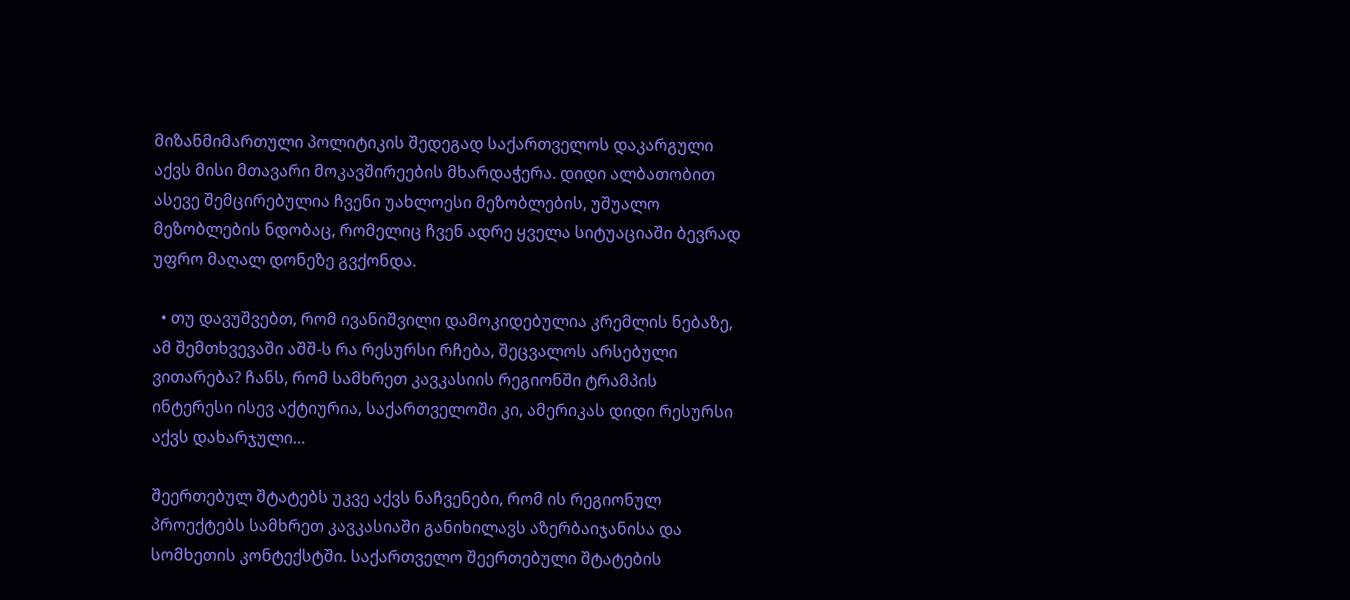მიზანმიმართული პოლიტიკის შედეგად საქართველოს დაკარგული აქვს მისი მთავარი მოკავშირეების მხარდაჭერა. დიდი ალბათობით ასევე შემცირებულია ჩვენი უახლოესი მეზობლების, უშუალო მეზობლების ნდობაც, რომელიც ჩვენ ადრე ყველა სიტუაციაში ბევრად უფრო მაღალ დონეზე გვქონდა.

  • თუ დავუშვებთ, რომ ივანიშვილი დამოკიდებულია კრემლის ნებაზე, ამ შემთხვევაში აშშ-ს რა რესურსი რჩება, შეცვალოს არსებული ვითარება? ჩანს, რომ სამხრეთ კავკასიის რეგიონში ტრამპის ინტერესი ისევ აქტიურია, საქართველოში კი, ამერიკას დიდი რესურსი აქვს დახარჯული…

შეერთებულ შტატებს უკვე აქვს ნაჩვენები, რომ ის რეგიონულ პროექტებს სამხრეთ კავკასიაში განიხილავს აზერბაიჯანისა და სომხეთის კონტექსტში. საქართველო შეერთებული შტატების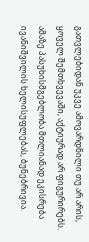გათვლებიდან უკვე ამოვარდნილი თუ არ არის, ყოველ შემთხვევაში, აქტიურად არ ფიგურირებს. ამაზე პასუხისმგებლობა მთლიანად ეკისრება ივანიშვილის ხელისუფლებას, ბუნებრივია.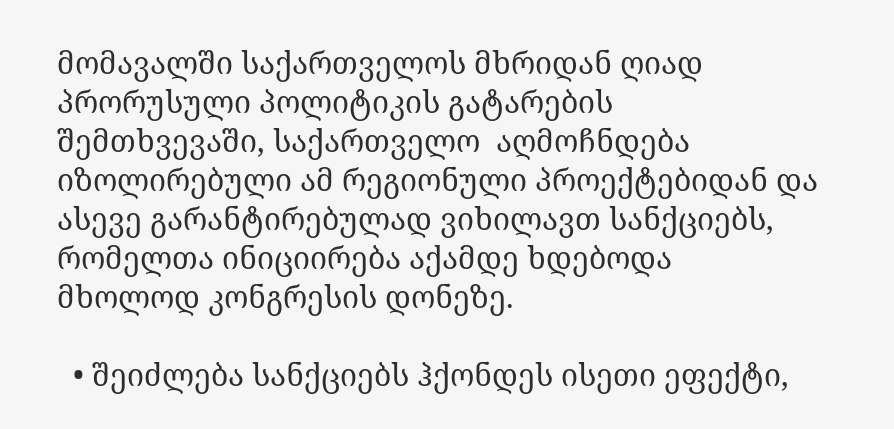მომავალში საქართველოს მხრიდან ღიად პრორუსული პოლიტიკის გატარების შემთხვევაში, საქართველო  აღმოჩნდება იზოლირებული ამ რეგიონული პროექტებიდან და ასევე გარანტირებულად ვიხილავთ სანქციებს, რომელთა ინიციირება აქამდე ხდებოდა მხოლოდ კონგრესის დონეზე.

  • შეიძლება სანქციებს ჰქონდეს ისეთი ეფექტი,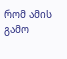რომ ამის გამო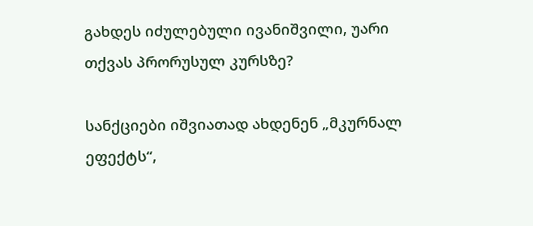გახდეს იძულებული ივანიშვილი, უარი თქვას პრორუსულ კურსზე?

სანქციები იშვიათად ახდენენ „მკურნალ ეფექტს“,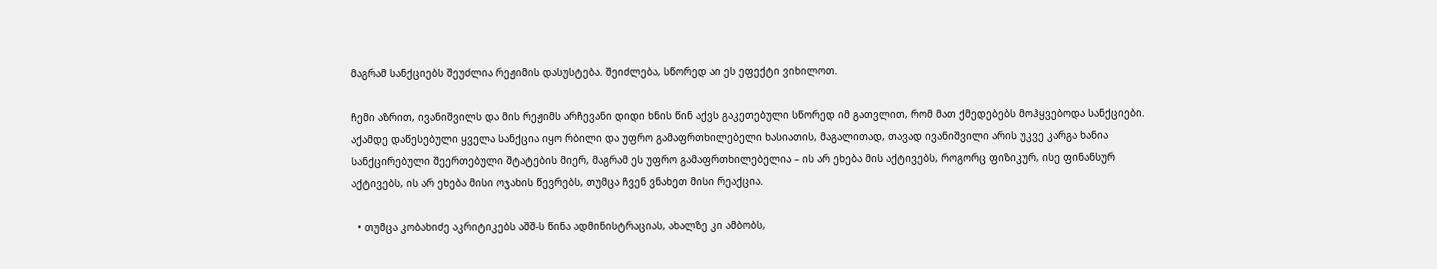მაგრამ სანქციებს შეუძლია რეჟიმის დასუსტება. შეიძლება, სწორედ აი ეს ეფექტი ვიხილოთ.

ჩემი აზრით, ივანიშვილს და მის რეჟიმს არჩევანი დიდი ხნის წინ აქვს გაკეთებული სწორედ იმ გათვლით, რომ მათ ქმედებებს მოჰყვებოდა სანქციები. აქამდე დაწესებული ყველა სანქცია იყო რბილი და უფრო გამაფრთხილებელი ხასიათის, მაგალითად, თავად ივანიშვილი არის უკვე კარგა ხანია სანქცირებული შეერთებული შტატების მიერ, მაგრამ ეს უფრო გამაფრთხილებელია – ის არ ეხება მის აქტივებს, როგორც ფიზიკურ, ისე ფინანსურ აქტივებს, ის არ ეხება მისი ოჯახის წევრებს, თუმცა ჩვენ ვნახეთ მისი რეაქცია.

  • თუმცა კობახიძე აკრიტიკებს აშშ-ს წინა ადმინისტრაციას, ახალზე კი ამბობს,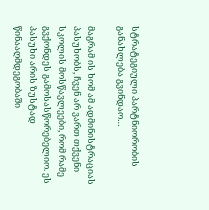სტრატეგიული პარტნიორობის განახლება გვინდაო…

მაგრამ ის ხომ ამ ადმინისტრაციას პასუხობს, ჩვენ არ ვართ თქვენი სკოლის მოსწავლეები, რომ რამე გვქონდეს გამოსასწორებელიო. ეს პასუხი არის ზუსტად წინააღმდეგობაში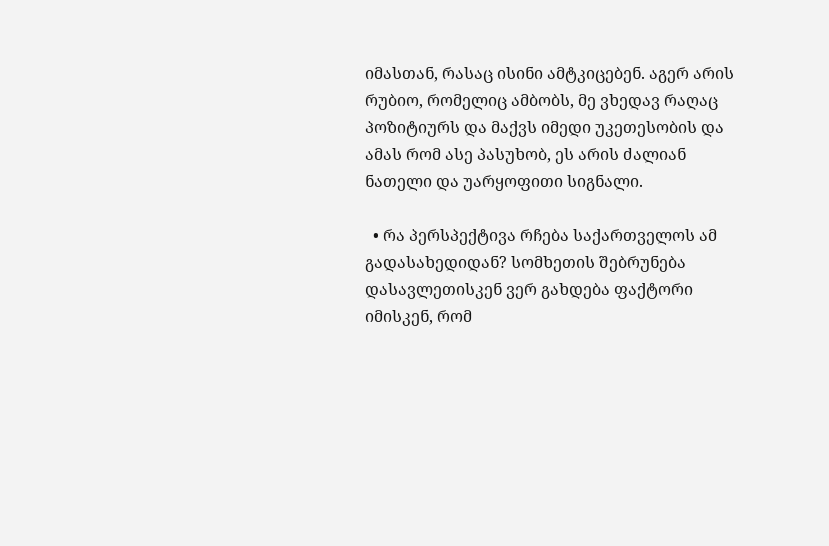იმასთან, რასაც ისინი ამტკიცებენ. აგერ არის რუბიო, რომელიც ამბობს, მე ვხედავ რაღაც პოზიტიურს და მაქვს იმედი უკეთესობის და ამას რომ ასე პასუხობ, ეს არის ძალიან ნათელი და უარყოფითი სიგნალი.

  • რა პერსპექტივა რჩება საქართველოს ამ გადასახედიდან? სომხეთის შებრუნება დასავლეთისკენ ვერ გახდება ფაქტორი იმისკენ, რომ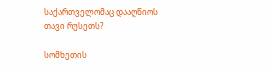საქართველომაც დააღწიოს თავი რუსეთს?

სომხეთის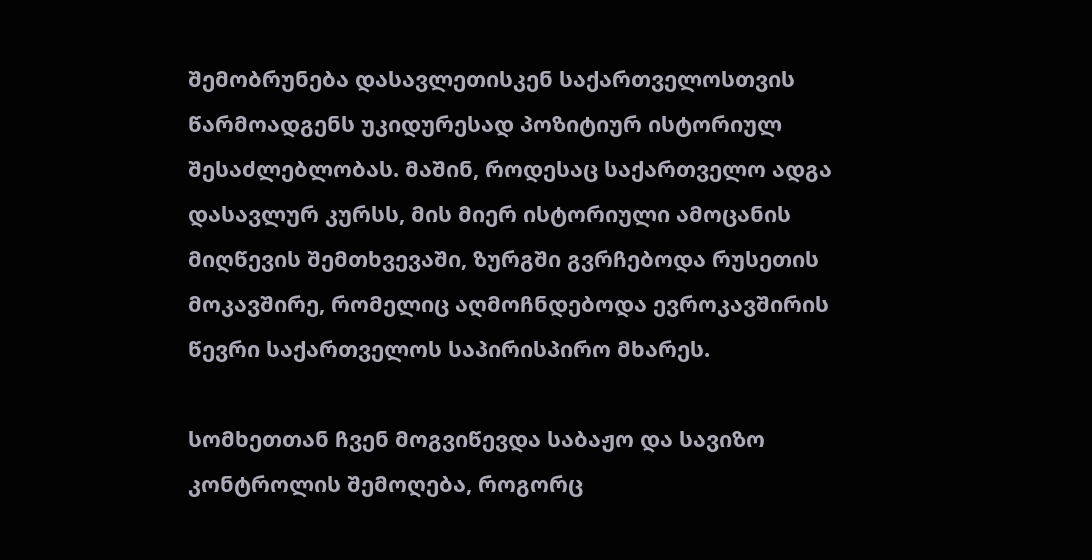შემობრუნება დასავლეთისკენ საქართველოსთვის წარმოადგენს უკიდურესად პოზიტიურ ისტორიულ შესაძლებლობას. მაშინ, როდესაც საქართველო ადგა დასავლურ კურსს, მის მიერ ისტორიული ამოცანის მიღწევის შემთხვევაში, ზურგში გვრჩებოდა რუსეთის მოკავშირე, რომელიც აღმოჩნდებოდა ევროკავშირის წევრი საქართველოს საპირისპირო მხარეს.

სომხეთთან ჩვენ მოგვიწევდა საბაჟო და სავიზო კონტროლის შემოღება, როგორც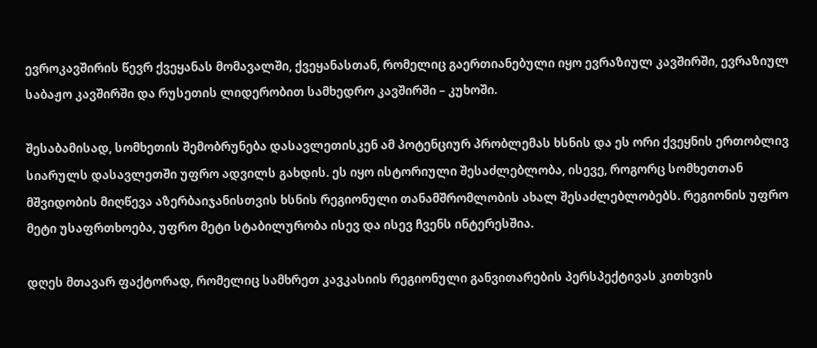ევროკავშირის წევრ ქვეყანას მომავალში, ქვეყანასთან, რომელიც გაერთიანებული იყო ევრაზიულ კავშირში, ევრაზიულ საბაჟო კავშირში და რუსეთის ლიდერობით სამხედრო კავშირში – კუხოში.

შესაბამისად, სომხეთის შემობრუნება დასავლეთისკენ ამ პოტენციურ პრობლემას ხსნის და ეს ორი ქვეყნის ერთობლივ სიარულს დასავლეთში უფრო ადვილს გახდის. ეს იყო ისტორიული შესაძლებლობა, ისევე, როგორც სომხეთთან მშვიდობის მიღწევა აზერბაიჯანისთვის ხსნის რეგიონული თანამშრომლობის ახალ შესაძლებლობებს. რეგიონის უფრო მეტი უსაფრთხოება, უფრო მეტი სტაბილურობა ისევ და ისევ ჩვენს ინტერესშია.

დღეს მთავარ ფაქტორად, რომელიც სამხრეთ კავკასიის რეგიონული განვითარების პერსპექტივას კითხვის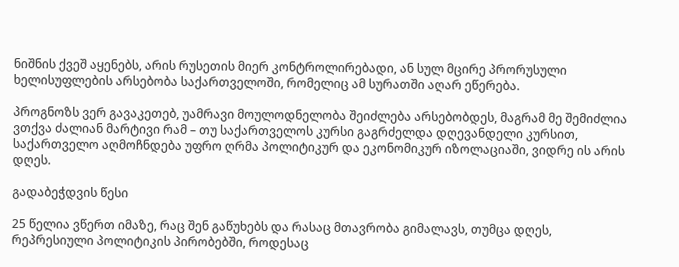ნიშნის ქვეშ აყენებს, არის რუსეთის მიერ კონტროლირებადი, ან სულ მცირე პრორუსული ხელისუფლების არსებობა საქართველოში, რომელიც ამ სურათში აღარ ეწერება.

პროგნოზს ვერ გავაკეთებ, უამრავი მოულოდნელობა შეიძლება არსებობდეს, მაგრამ მე შემიძლია ვთქვა ძალიან მარტივი რამ – თუ საქართველოს კურსი გაგრძელდა დღევანდელი კურსით, საქართველო აღმოჩნდება უფრო ღრმა პოლიტიკურ და ეკონომიკურ იზოლაციაში, ვიდრე ის არის დღეს.

გადაბეჭდვის წესი

25 წელია ვწერთ იმაზე, რაც შენ გაწუხებს და რასაც მთავრობა გიმალავს, თუმცა დღეს, რეპრესიული პოლიტიკის პირობებში, როდესაც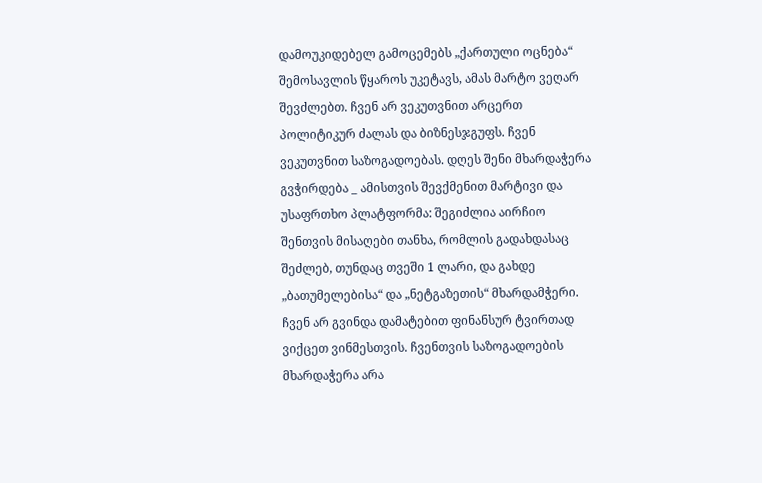დამოუკიდებელ გამოცემებს „ქართული ოცნება“ შემოსავლის წყაროს უკეტავს, ამას მარტო ვეღარ შევძლებთ. ჩვენ არ ვეკუთვნით არცერთ პოლიტიკურ ძალას და ბიზნესჯგუფს. ჩვენ ვეკუთვნით საზოგადოებას. დღეს შენი მხარდაჭერა გვჭირდება _ ამისთვის შევქმენით მარტივი და უსაფრთხო პლატფორმა: შეგიძლია აირჩიო შენთვის მისაღები თანხა, რომლის გადახდასაც შეძლებ, თუნდაც თვეში 1 ლარი, და გახდე „ბათუმელებისა“ და „ნეტგაზეთის“ მხარდამჭერი. ჩვენ არ გვინდა დამატებით ფინანსურ ტვირთად ვიქცეთ ვინმესთვის. ჩვენთვის საზოგადოების მხარდაჭერა არა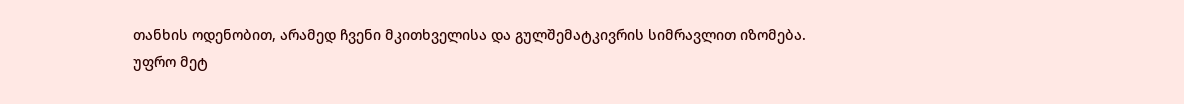თანხის ოდენობით, არამედ ჩვენი მკითხველისა და გულშემატკივრის სიმრავლით იზომება.
უფრო მეტ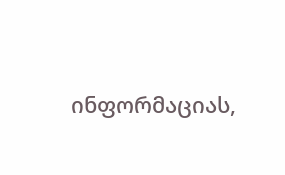ინფორმაციას,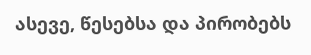ასევე, წესებსა და პირობებს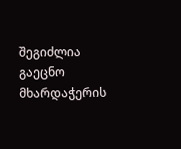შეგიძლია გაეცნო მხარდაჭერის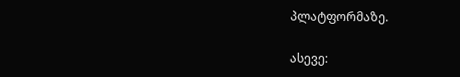პლატფორმაზე.

ასევე: